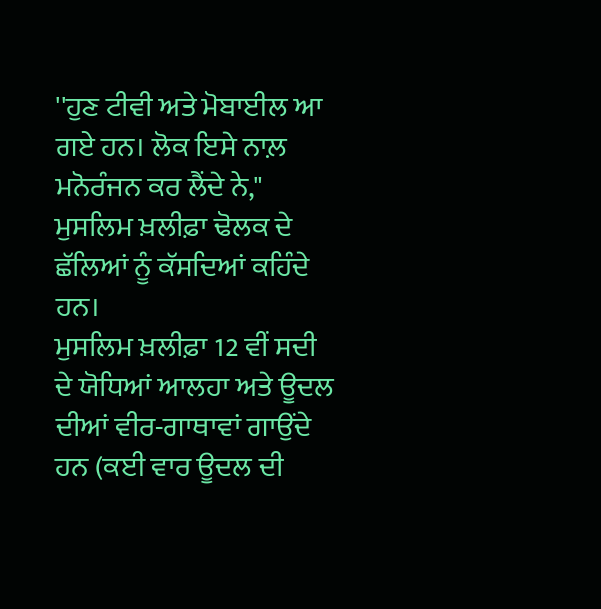''ਹੁਣ ਟੀਵੀ ਅਤੇ ਮੋਬਾਈਲ ਆ ਗਏ ਹਨ। ਲੋਕ ਇਸੇ ਨਾਲ਼ ਮਨੋਰੰਜਨ ਕਰ ਲੈਂਦੇ ਨੇ," ਮੁਸਲਿਮ ਖ਼ਲੀਫ਼ਾ ਢੋਲਕ ਦੇ ਛੱਲਿਆਂ ਨੂੰ ਕੱਸਦਿਆਂ ਕਹਿੰਦੇ ਹਨ।
ਮੁਸਲਿਮ ਖ਼ਲੀਫ਼ਾ 12 ਵੀਂ ਸਦੀ ਦੇ ਯੋਧਿਆਂ ਆਲਹਾ ਅਤੇ ਊਦਲ ਦੀਆਂ ਵੀਰ-ਗਾਥਾਵਾਂ ਗਾਉਂਦੇ ਹਨ (ਕਈ ਵਾਰ ਊਦਲ ਦੀ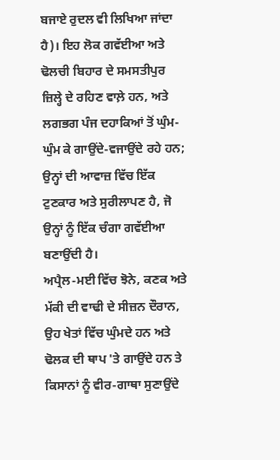ਬਜਾਏ ਰੁਦਲ ਵੀ ਲਿਖਿਆ ਜਾਂਦਾ ਹੈ)। ਇਹ ਲੋਕ ਗਵੱਈਆ ਅਤੇ ਢੋਲਚੀ ਬਿਹਾਰ ਦੇ ਸਮਸਤੀਪੁਰ ਜ਼ਿਲ੍ਹੇ ਦੇ ਰਹਿਣ ਵਾਲ਼ੇ ਹਨ, ਅਤੇ ਲਗਭਗ ਪੰਜ ਦਹਾਕਿਆਂ ਤੋਂ ਘੁੰਮ-ਘੁੰਮ ਕੇ ਗਾਉਂਦੇ-ਵਜਾਉਂਦੇ ਰਹੇ ਹਨ; ਉਨ੍ਹਾਂ ਦੀ ਆਵਾਜ਼ ਵਿੱਚ ਇੱਕ ਟੁਣਕਾਰ ਅਤੇ ਸੁਰੀਲਾਪਣ ਹੈ, ਜੋ ਉਨ੍ਹਾਂ ਨੂੰ ਇੱਕ ਚੰਗਾ ਗਵੱਈਆ ਬਣਾਉਂਦੀ ਹੈ।
ਅਪ੍ਰੈਲ-ਮਈ ਵਿੱਚ ਝੋਨੇ, ਕਣਕ ਅਤੇ ਮੱਕੀ ਦੀ ਵਾਢੀ ਦੇ ਸੀਜ਼ਨ ਦੌਰਾਨ, ਉਹ ਖੇਤਾਂ ਵਿੱਚ ਘੁੰਮਦੇ ਹਨ ਅਤੇ ਢੋਲਕ ਦੀ ਥਾਪ 'ਤੇ ਗਾਉਂਦੇ ਹਨ ਤੇ ਕਿਸਾਨਾਂ ਨੂੰ ਵੀਰ-ਗਾਥਾ ਸੁਣਾਉਂਦੇ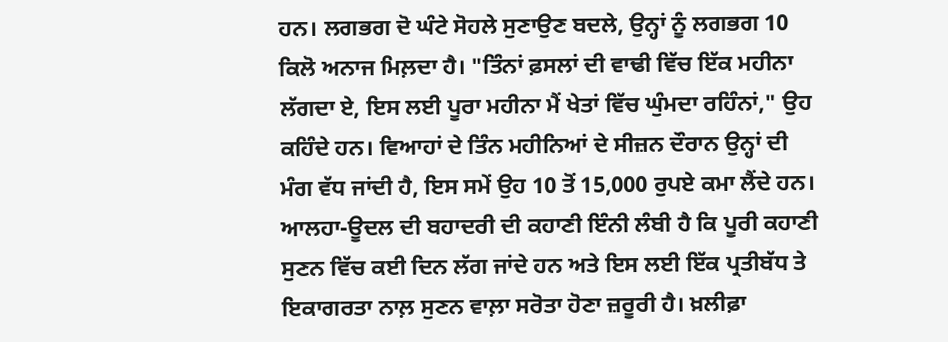ਹਨ। ਲਗਭਗ ਦੋ ਘੰਟੇ ਸੋਹਲੇ ਸੁਣਾਉਣ ਬਦਲੇ, ਉਨ੍ਹਾਂ ਨੂੰ ਲਗਭਗ 10 ਕਿਲੋ ਅਨਾਜ ਮਿਲ਼ਦਾ ਹੈ। "ਤਿੰਨਾਂ ਫ਼ਸਲਾਂ ਦੀ ਵਾਢੀ ਵਿੱਚ ਇੱਕ ਮਹੀਨਾ ਲੱਗਦਾ ਏ, ਇਸ ਲਈ ਪੂਰਾ ਮਹੀਨਾ ਮੈਂ ਖੇਤਾਂ ਵਿੱਚ ਘੁੰਮਦਾ ਰਹਿੰਨਾਂ," ਉਹ ਕਹਿੰਦੇ ਹਨ। ਵਿਆਹਾਂ ਦੇ ਤਿੰਨ ਮਹੀਨਿਆਂ ਦੇ ਸੀਜ਼ਨ ਦੌਰਾਨ ਉਨ੍ਹਾਂ ਦੀ ਮੰਗ ਵੱਧ ਜਾਂਦੀ ਹੈ, ਇਸ ਸਮੇਂ ਉਹ 10 ਤੋਂ 15,000 ਰੁਪਏ ਕਮਾ ਲੈਂਦੇ ਹਨ।
ਆਲਹਾ-ਊਦਲ ਦੀ ਬਹਾਦਰੀ ਦੀ ਕਹਾਣੀ ਇੰਨੀ ਲੰਬੀ ਹੈ ਕਿ ਪੂਰੀ ਕਹਾਣੀ ਸੁਣਨ ਵਿੱਚ ਕਈ ਦਿਨ ਲੱਗ ਜਾਂਦੇ ਹਨ ਅਤੇ ਇਸ ਲਈ ਇੱਕ ਪ੍ਰਤੀਬੱਧ ਤੇ ਇਕਾਗਰਤਾ ਨਾਲ਼ ਸੁਣਨ ਵਾਲ਼ਾ ਸਰੋਤਾ ਹੋਣਾ ਜ਼ਰੂਰੀ ਹੈ। ਖ਼ਲੀਫ਼ਾ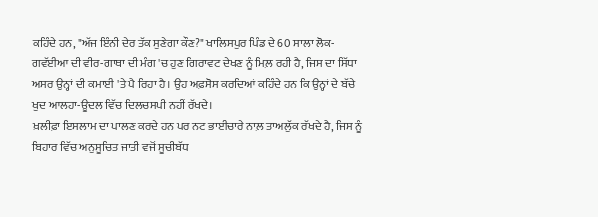ਕਹਿੰਦੇ ਹਨ, "ਅੱਜ ਇੰਨੀ ਦੇਰ ਤੱਕ ਸੁਣੇਗਾ ਕੌਣ?" ਖਾਲਿਸਪੁਰ ਪਿੰਡ ਦੇ 60 ਸਾਲਾ ਲੋਕ-ਗਵੱਈਆ ਦੀ ਵੀਰ-ਗਾਥਾ ਦੀ ਮੰਗ 'ਚ ਹੁਣ ਗਿਰਾਵਟ ਦੇਖਣ ਨੂੰ ਮਿਲ਼ ਰਹੀ ਹੈ, ਜਿਸ ਦਾ ਸਿੱਧਾ ਅਸਰ ਉਨ੍ਹਾਂ ਦੀ ਕਮਾਈ 'ਤੇ ਪੈ ਰਿਹਾ ਹੈ। ਉਹ ਅਫ਼ਸੋਸ ਕਰਦਿਆਂ ਕਹਿੰਦੇ ਹਨ ਕਿ ਉਨ੍ਹਾਂ ਦੇ ਬੱਚੇ ਖੁਦ ਆਲਹਾ-ਊਦਲ ਵਿੱਚ ਦਿਲਚਸਪੀ ਨਹੀਂ ਰੱਖਦੇ।
ਖ਼ਲੀਫ਼ਾ ਇਸਲਾਮ ਦਾ ਪਾਲਣ ਕਰਦੇ ਹਨ ਪਰ ਨਟ ਭਾਈਚਾਰੇ ਨਾਲ਼ ਤਾਅਲੁੱਕ ਰੱਖਦੇ ਹੈ, ਜਿਸ ਨੂੰ ਬਿਹਾਰ ਵਿੱਚ ਅਨੁਸੂਚਿਤ ਜਾਤੀ ਵਜੋਂ ਸੂਚੀਬੱਧ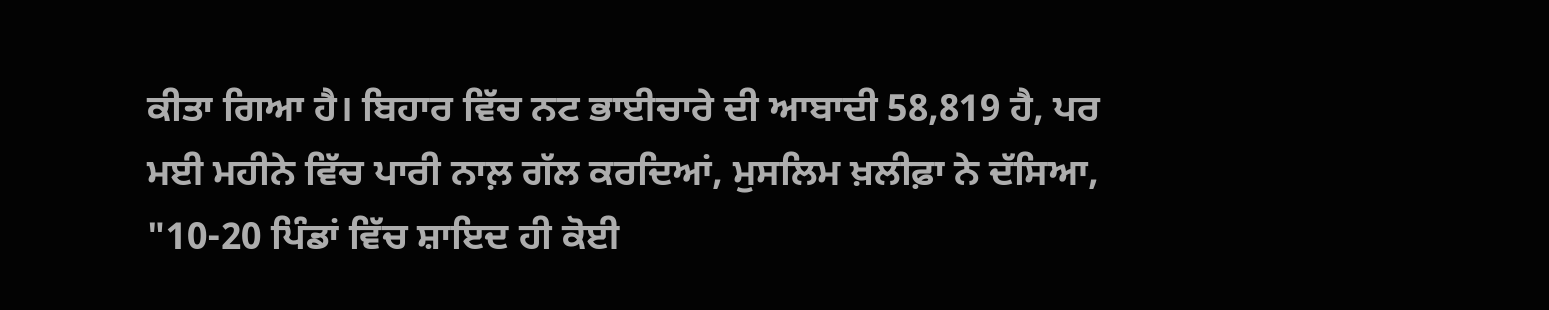ਕੀਤਾ ਗਿਆ ਹੈ। ਬਿਹਾਰ ਵਿੱਚ ਨਟ ਭਾਈਚਾਰੇ ਦੀ ਆਬਾਦੀ 58,819 ਹੈ, ਪਰ ਮਈ ਮਹੀਨੇ ਵਿੱਚ ਪਾਰੀ ਨਾਲ਼ ਗੱਲ ਕਰਦਿਆਂ, ਮੁਸਲਿਮ ਖ਼ਲੀਫ਼ਾ ਨੇ ਦੱਸਿਆ, "10-20 ਪਿੰਡਾਂ ਵਿੱਚ ਸ਼ਾਇਦ ਹੀ ਕੋਈ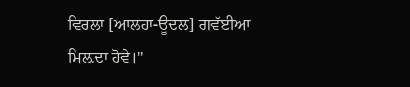ਵਿਰਲਾ [ਆਲਹਾ-ਊਦਲ] ਗਵੱਈਆ ਮਿਲ਼ਦਾ ਹੋਵੇ।''